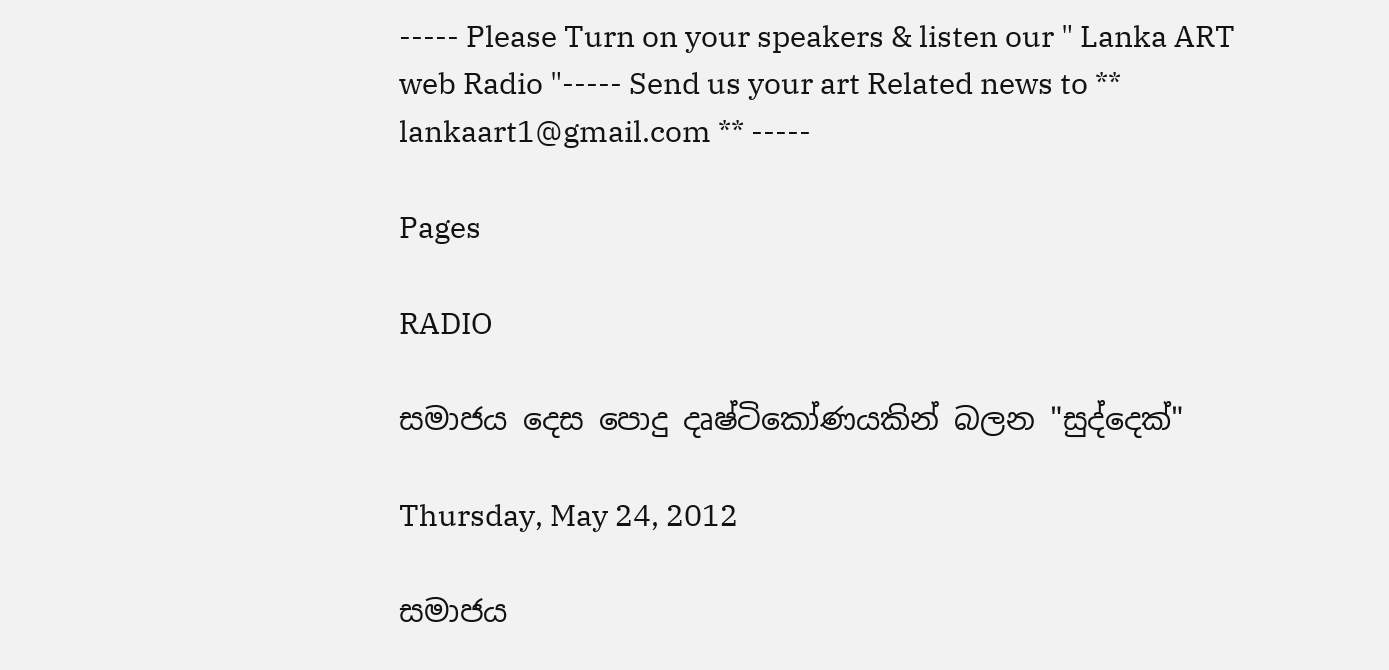----- Please Turn on your speakers & listen our " Lanka ART web Radio "----- Send us your art Related news to ** lankaart1@gmail.com ** -----

Pages

RADIO

සමාජය දෙස පොදු දෘෂ්ටිකෝණයකින් බලන "සුද්දෙක්‌"

Thursday, May 24, 2012

සමාජය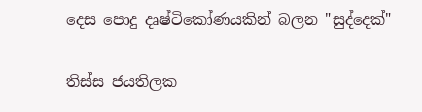දෙස පොදු දෘෂ්ටිකෝණයකින් බලන "සුද්දෙක්‌"

තිස්‌ස ජයතිලක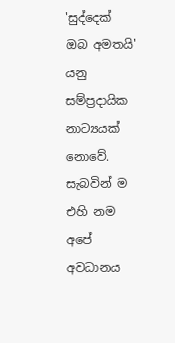'සුද්දෙක්‌ ඔබ අමතයි' යනු සම්ප්‍රදායික නාට්‍යයක්‌ නොවේ. සැබවින් ම එහි නම අපේ අවධානය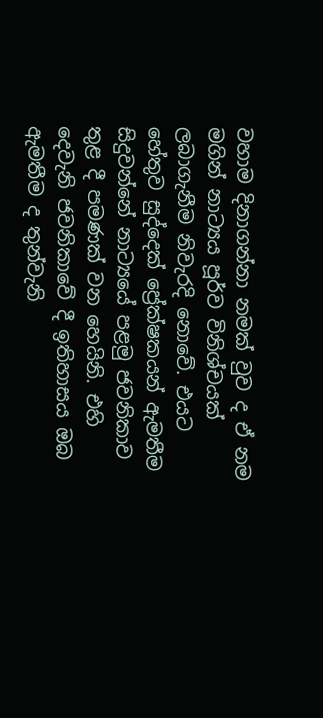වහාම දිනාගන්නා නමක්‌ වුව ද ඒ නම මගින් නාට්‍යය පූර්ව විනිශ්චයක්‌ ලබාගැනීම නිවැරදි නොවේ. එයට හේතුව සුද්දෙක්‌ ප්‍රේක්‌ෂකයන් ඇමතීම සිදුවන්නේ නාට්‍යයේ පළමු ජවනිකාව තුළ දී පමණක්‌ වන හෙයිනි. එහි දෙවැනි ජවනිකාවේ දී ඉතිහාසය ඔබ ඇමතීම ද තුන්වැනි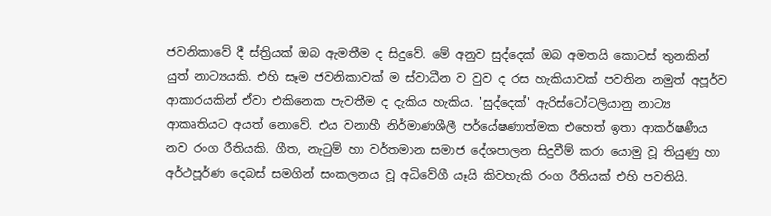ජවනිකාවේ දී ස්‌ත්‍රියක්‌ ඔබ ඇමතීම ද සිදුවේ. මේ අනුව සුද්දෙක්‌ ඔබ අමතයි කොටස්‌ තුනකින් යුත් නාට්‍යයකි. එහි සෑම ජවනිකාවක්‌ ම ස්‌වාධීන ව වුව ද රස හැකියාවක්‌ පවතින නමුත් අපූර්ව ආකාරයකින් ඒවා එකිනෙක පැවතීම ද දැකිය හැකිය. 'සුද්දෙක්‌' ඇරිස්‌ටෝටලියානු නාට්‍ය ආකෘතියට අයත් නොවේ. එය වනාහී නිර්මාණශීලී පර්යේෂණාත්මක එහෙත් ඉතා ආකර්ෂණීය නව රංග රීතියකි. ගීත, නැටුම් හා වර්තමාන සමාජ දේශපාලන සිදුවීම් කරා යොමු වූ තියුණු හා අර්ථපූර්ණ දෙබස්‌ සමගින් සංකලනය වූ අධිවේගී යෑයි කිවහැකි රංග රීතියක්‌ එහි පවතියි.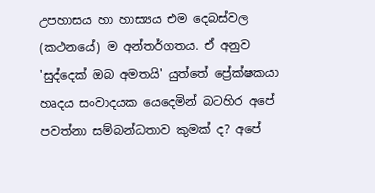උපහාසය හා හාස්‍යය එම දෙබස්‌වල (කථනයේ) ම අන්තර්ගතය. ඒ අනුව 'සුද්දෙක්‌ ඔබ අමතයි' යුත්තේ ප්‍රේක්‌ෂකයා හෘදය සංවාදයක යෙදෙමින් බටහිර අපේ පවත්නා සම්බන්ධතාව කුමක්‌ ද? අපේ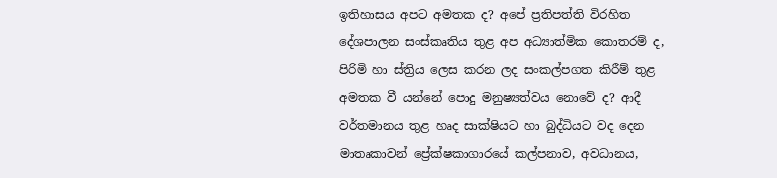ඉතිහාසය අපට අමතක ද? අපේ ප්‍රතිපත්ති විරහිත දේශපාලන සංස්‌කෘතිය තුළ අප අධ්‍යාත්මික කොතරම් ද, පිරිමි හා ස්‌ත්‍රිය ලෙස කරන ලද සංකල්පගත කිරීම් තුළ අමතක වී යන්නේ පොදු මනුෂ්‍යත්වය නොවේ ද? ආදී වර්තමානය තුළ හෘද සාක්‌ෂියට හා බුද්ධියට වද දෙන මාතෘකාවන් ප්‍රේක්‌ෂකාගාරයේ කල්පනාව, අවධානය,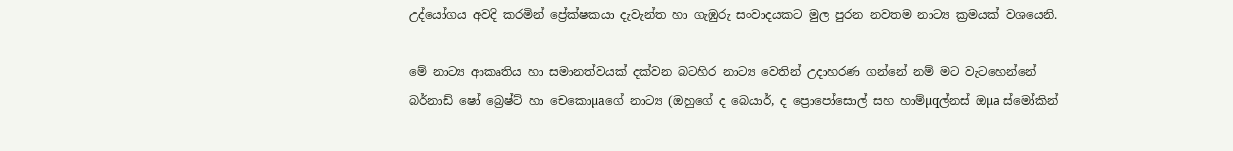උද්යෝගය අවදි කරමින් ප්‍රේක්‌ෂකයා දැවැන්ත හා ගැඹුරු සංවාදයකට මුල පුරන නවතම නාට්‍ය ක්‍රමයක්‌ වශයෙනි.

මේ නාට්‍ය ආකෘතිය හා සමානත්වයක්‌ දක්‌වන බටහිර නාට්‍ය වෙතින් උදාහරණ ගන්නේ නම් මට වැටහෙන්නේ බර්නාඩ් ෂෝ බ්‍රෙෂ්ට්‌ හා චෙකොµaගේ නාට්‍ය (ඔහුගේ ද බෙයාර්, ද ප්‍රොපෝසොල් සහ හාම්µqල්නස්‌ ඔµa ස්‌මෝකින්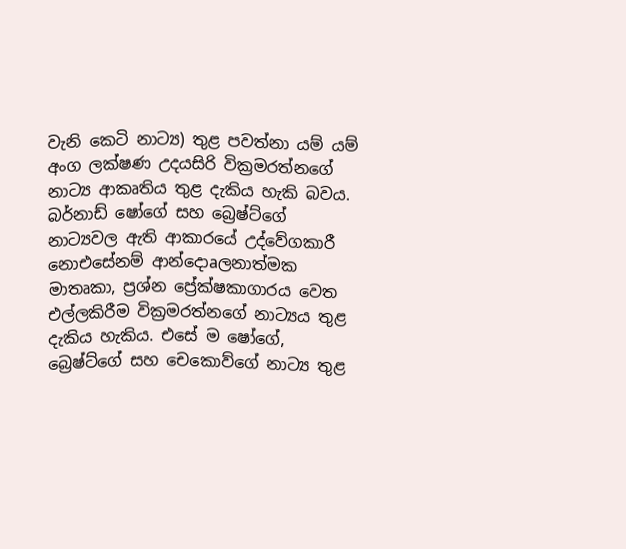වැනි කෙටි නාට්‍ය) තුළ පවත්නා යම් යම් අංග ලක්‌ෂණ උදයසිරි වික්‍රමරත්නගේ නාට්‍ය ආකෘතිය තුළ දැකිය හැකි බවය. බර්නාඩ් ෂෝගේ සහ බ්‍රෙෂ්ට්‌ගේ නාට්‍යවල ඇති ආකාරයේ උද්වේගකාරී නොඑසේනම් ආන්දොaලනාත්මක මාතෘකා, ප්‍රශ්න ප්‍රේක්‌ෂකාගාරය වෙත එල්ලකිරීම වික්‍රමරත්නගේ නාට්‍යය තුළ දැකිය හැකිය. එසේ ම ෂෝගේ, බ්‍රෙෂ්ට්‌ගේ සහ චෙකොව්ගේ නාට්‍ය තුළ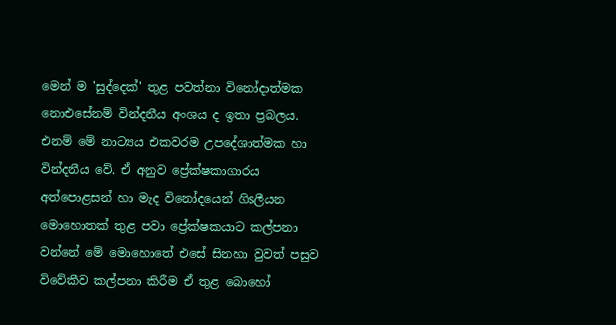මෙන් ම 'සුද්දෙක්‌' තුළ පවත්නා විනෝදාත්මක නොඑසේනම් වින්දනීය අංශය ද ඉතා ප්‍රබලය. එනම් මේ නාට්‍යය එකවරම උපදේශාත්මක හා වින්දනීය වේ. ඒ අනුව ප්‍රේක්‌ෂකාගාරය අත්පොළසන් හා මැද විනෝදයෙන් ගිsලීයන මොහොතක්‌ තුළ පවා ප්‍රේක්‌ෂකයාට කල්පනා වන්නේ මේ මොහොතේ එසේ සිනහා වුවත් පසුව විවේකීව කල්පනා කිරීම ඒ තුළ බොහෝ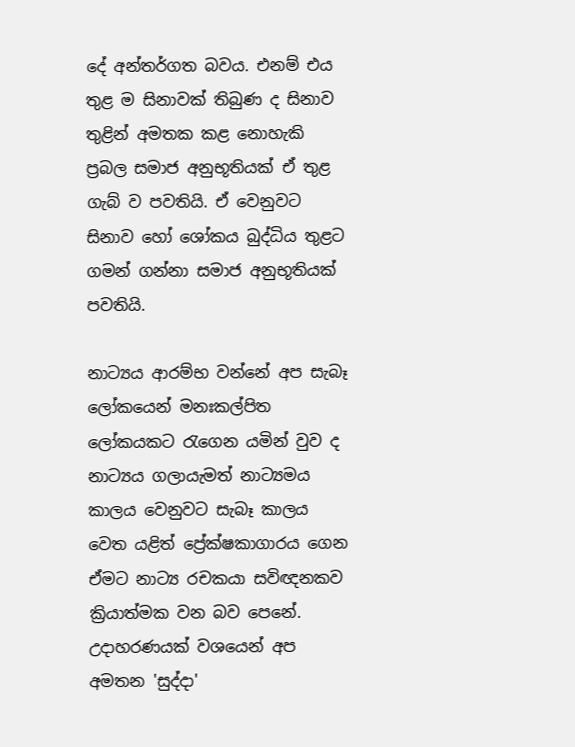දේ අන්තර්ගත බවය. එනම් එය තුළ ම සිනාවක්‌ තිබුණ ද සිනාව තුළින් අමතක කළ නොහැකි ප්‍රබල සමාජ අනුභූතියක්‌ ඒ තුළ ගැබ් ව පවතියි. ඒ වෙනුවට සිනාව හෝ ශෝකය බුද්ධිය තුළට ගමන් ගන්නා සමාජ අනුභූතියක්‌ පවතියි.

නාට්‍යය ආරම්භ වන්නේ අප සැබෑ ලෝකයෙන් මනඃකල්පිත ලෝකයකට රැගෙන යමින් වුව ද නාට්‍යය ගලායැමත් නාට්‍යමය කාලය වෙනුවට සැබෑ කාලය වෙත යළිත් ප්‍රේක්‌ෂකාගාරය ගෙන ඒමට නාට්‍ය රචකයා සවිඥනකව ක්‍රියාත්මක වන බව පෙනේ. උදාහරණයක්‌ වශයෙන් අප අමතන 'සුද්දා'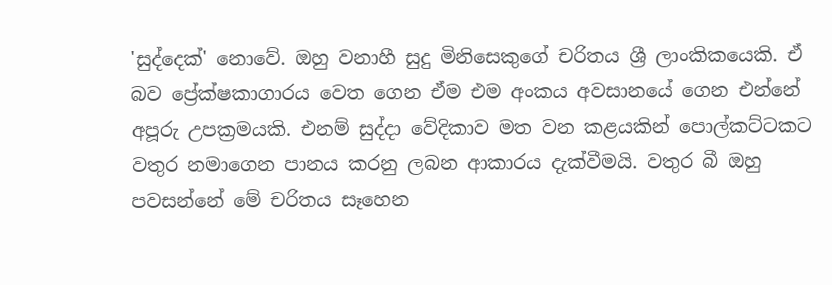'සුද්දෙක්‌' නොවේ. ඔහු වනාහී සුදු මිනිසෙකුගේ චරිතය ශ්‍රී ලාංකිකයෙකි. ඒ බව ප්‍රේක්‌ෂකාගාරය වෙත ගෙන ඒම එම අංකය අවසානයේ ගෙන එන්නේ අපූරු උපක්‍රමයකි. එනම් සුද්දා වේදිකාව මත වන කළයකින් පොල්කට්‌ටකට වතුර නමාගෙන පානය කරනු ලබන ආකාරය දැක්‌වීමයි. වතුර බී ඔහු පවසන්නේ මේ චරිතය සෑහෙන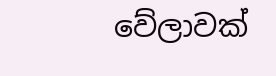වේලාවක්‌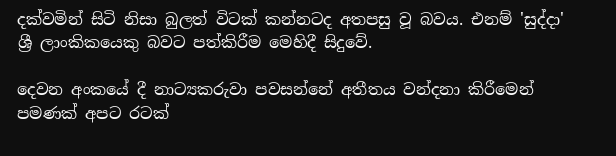දක්‌වමින් සිටි නිසා බුලත් විටක්‌ කන්නටද අතපසු වූ බවය. එනම් 'සුද්දා' ශ්‍රී ලාංකිකයෙකු බවට පත්කිරීම මෙහිදී සිදුවේ.

දෙවන අංකයේ දී නාට්‍යකරුවා පවසන්නේ අතීතය වන්දනා කිරීමෙන් පමණක්‌ අපට රටක්‌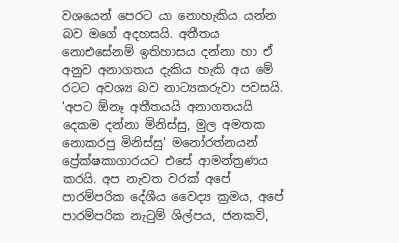වශයෙන් පෙරට යා නොහැකිය යන්න බව මගේ අදහසයි. අතීතය නොඑසේනම් ඉතිහාසය දන්නා හා ඒ අනුව අනාගතය දැකිය හැකි අය මේ රටට අවශ්‍ය බව නාට්‍යකරුවා පවසයි. 'අපට ඕනෑ අතීතයයි අනාගතයයි දෙකම දන්නා මිනිස්‌සු, මුල අමතක නොකරපු මිනිස්‌සු' මනෝරත්නයන් ප්‍රේක්‌ෂකාගාරයට එසේ ආමන්ත්‍රණය කරයි. අප නැවත වරක්‌ අපේ පාරම්පරික දේශීය වෛද්‍ය ක්‍රමය, අපේ පාරම්පරික නැටුම් ශිල්පය, ජනකවි,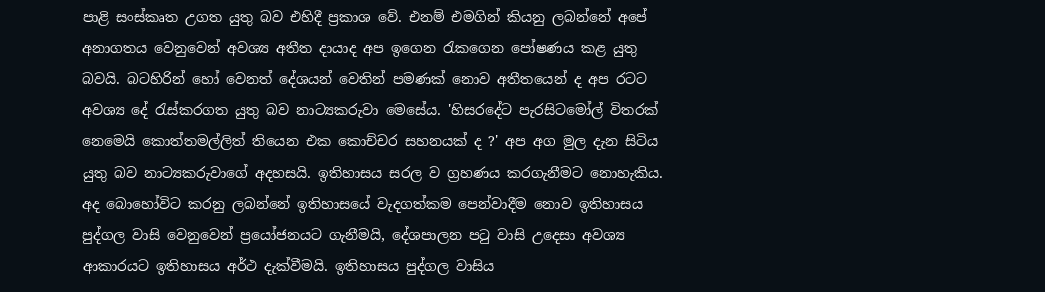පාළි සංස්‌කෘත උගත යුතු බව එහිදී ප්‍රකාශ වේ. එනම් එමගින් කියනු ලබන්නේ අපේ අනාගතය වෙනුවෙන් අවශ්‍ය අතීත දායාද අප ඉගෙන රැකගෙන පෝෂණය කළ යුතු බවයි. බටහිරින් හෝ වෙනත් දේශයන් වෙතින් පමණක්‌ නොව අතීතයෙන් ද අප රටට අවශ්‍ය දේ රැස්‌කරගත යුතු බව නාට්‍යකරුවා මෙසේය. 'හිසරදේට පැරසිටමෝල් විතරක්‌ නෙමෙයි කොත්තමල්ලිත් තියෙන එක කොච්චර සහනයක්‌ ද ?' අප අග මුල දැන සිටිය යුතු බව නාට්‍යකරුවාගේ අදහසයි. ඉතිහාසය සරල ව ග්‍රහණය කරගැනීමට නොහැකිය. අද බොහෝවිට කරනු ලබන්නේ ඉතිහාසයේ වැදගත්කම පෙන්වාදීම නොව ඉතිහාසය පුද්ගල වාසි වෙනුවෙන් ප්‍රයෝජනයට ගැනීමයි, දේශපාලන පටු වාසි උදෙසා අවශ්‍ය ආකාරයට ඉතිහාසය අර්ථ දැක්‌වීමයි. ඉතිහාසය පුද්ගල වාසිය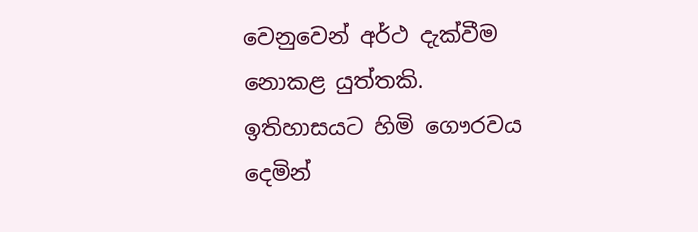වෙනුවෙන් අර්ථ දැක්‌වීම නොකළ යුත්තකි. ඉතිහාසයට හිමි ගෞරවය දෙමින්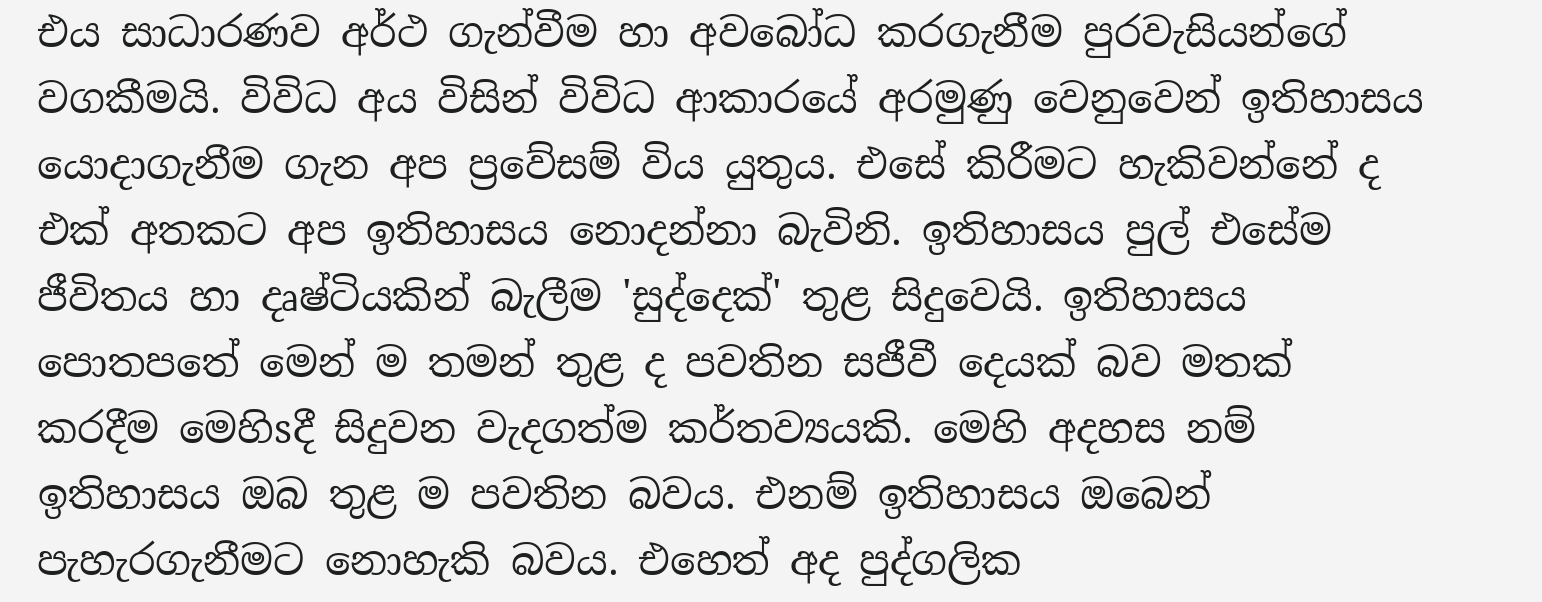එය සාධාරණව අර්ථ ගැන්වීම හා අවබෝධ කරගැනීම පුරවැසියන්ගේ වගකීමයි. විවිධ අය විසින් විවිධ ආකාරයේ අරමුණු වෙනුවෙන් ඉතිහාසය යොදාගැනීම ගැන අප ප්‍රවේසම් විය යුතුය. එසේ කිරීමට හැකිවන්නේ ද එක්‌ අතකට අප ඉතිහාසය නොදන්නා බැවිනි. ඉතිහාසය පුල් එසේම ජීවිතය හා දෘෂ්ටියකින් බැලීම 'සුද්දෙක්‌' තුළ සිදුවෙයි. ඉතිහාසය පොතපතේ මෙන් ම තමන් තුළ ද පවතින සජීවී දෙයක්‌ බව මතක්‌ කරදීම මෙහිsදී සිදුවන වැදගත්ම කර්තව්‍යයකි. මෙහි අදහස නම් ඉතිහාසය ඔබ තුළ ම පවතින බවය. එනම් ඉතිහාසය ඔබෙන් පැහැරගැනීමට නොහැකි බවය. එහෙත් අද පුද්ගලික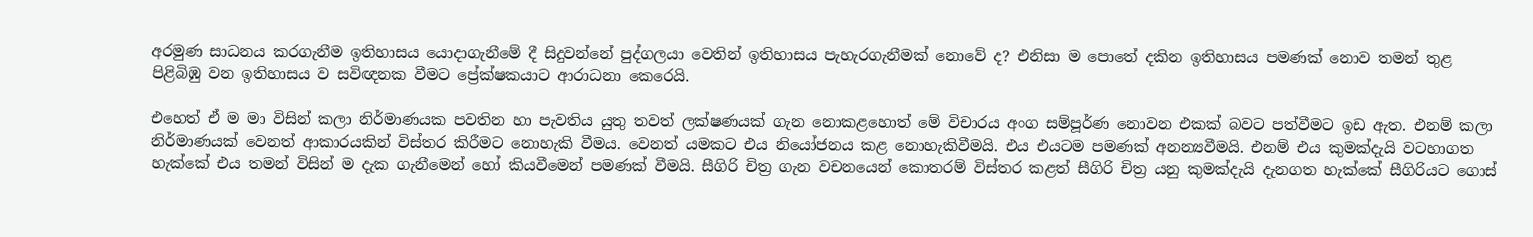අරමුණ සාධනය කරගැනීම ඉතිහාසය යොදාගැනීමේ දී සිදුවන්නේ පුද්ගලයා වෙතින් ඉතිහාසය පැහැරගැනීමක්‌ නොවේ ද? එනිසා ම පොතේ දකින ඉතිහාසය පමණක්‌ නොව තමන් තුළ පිළිබිඹු වන ඉතිහාසය ව සවිඥනක වීමට ප්‍රේක්‌ෂකයාට ආරාධනා කෙරෙයි.

එහෙත් ඒ ම මා විසින් කලා නිර්මාණයක පවතින හා පැවතිය යුතු තවත් ලක්‌ෂණයක්‌ ගැන නොකළහොත් මේ විචාරය අංග සම්පූර්ණ නොවන එකක්‌ බවට පත්වීමට ඉඩ ඇත. එනම් කලා නිර්මාණයක්‌ වෙනත් ආකාරයකින් විස්‌තර කිරීමට නොහැකි වීමය. වෙනත් යමකට එය නියෝජනය කළ නොහැකිවීමයි. එය එයටම පමණක්‌ අනන්‍යවීමයි. එනම් එය කුමක්‌දැයි වටහාගත හැක්‌කේ එය තමන් විසින් ම දැක ගැනීමෙන් හෝ කියවීමෙන් පමණක්‌ වීමයි. සීගිරි චිත්‍ර ගැන වචනයෙන් කොතරම් විස්‌තර කළත් සීගිරි චිත්‍ර යනු කුමක්‌දැයි දැනගත හැක්‌කේ සීගිරියට ගොස්‌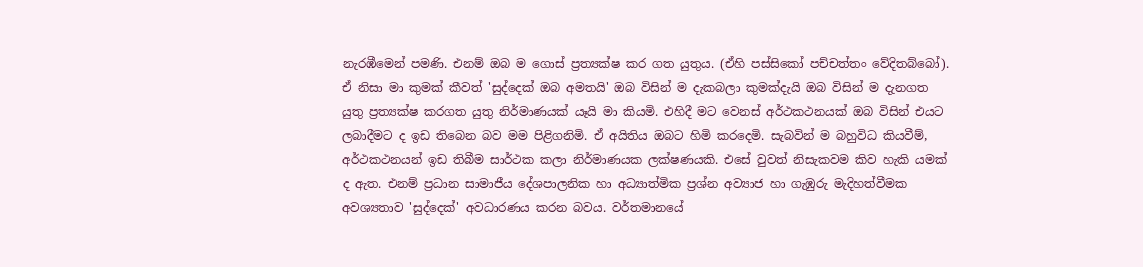නැරඹීමෙන් පමණි. එනම් ඔබ ම ගොස්‌ ප්‍රත්‍යක්‌ෂ කර ගත යුතුය. (ඒහි පස්‌සිකෝ පච්චත්තං වේදිතබ්බෝ). ඒ නිසා මා කුමක්‌ කීවත් 'සුද්දෙක්‌ ඔබ අමතයි' ඔබ විසින් ම දැකබලා කුමක්‌දැයි ඔබ විසින් ම දැනගත යුතු ප්‍රත්‍යක්‌ෂ කරගත යුතු නිර්මාණයක්‌ යෑයි මා කියමි. එහිදී මට වෙනස්‌ අර්ථකථනයක්‌ ඔබ විසින් එයට ලබාදීමට ද ඉඩ තිබෙන බව මම පිළිගනිමි. ඒ අයිතිය ඔබට හිමි කරදෙමි. සැබවින් ම බහුවිධ කියවීම්, අර්ථකථනයන් ඉඩ තිබීම සාර්ථක කලා නිර්මාණයක ලක්‌ෂණයකි. එසේ වුවත් නිසැකවම කිව හැකි යමක්‌ ද ඇත. එනම් ප්‍රධාන සාමාජීය දේශපාලනික හා අධ්‍යාත්මික ප්‍රශ්න අව්‍යාජ හා ගැඹුරු මැදිහත්වීමක අවශ්‍යතාව 'සුද්දෙක්‌' අවධාරණය කරන බවය. වර්තමානයේ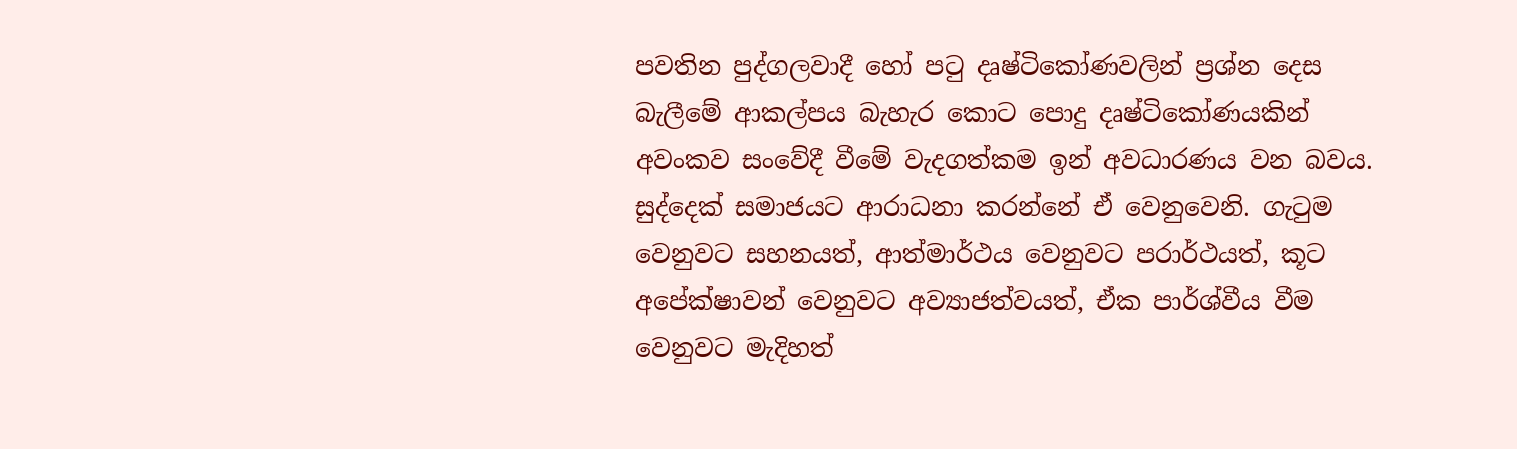පවතින පුද්ගලවාදී හෝ පටු දෘෂ්ටිකෝණවලින් ප්‍රශ්න දෙස බැලීමේ ආකල්පය බැහැර කොට පොදු දෘෂ්ටිකෝණයකින් අවංකව සංවේදී වීමේ වැදගත්කම ඉන් අවධාරණය වන බවය. සුද්දෙක්‌ සමාජයට ආරාධනා කරන්නේ ඒ වෙනුවෙනි. ගැටුම වෙනුවට සහනයත්, ආත්මාර්ථය වෙනුවට පරාර්ථයත්, කූට අපේක්‌ෂාවන් වෙනුවට අව්‍යාජත්වයත්, ඒක පාර්ශ්වීය වීම වෙනුවට මැදිහත්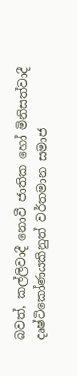බවත්, කල්ලිවාදී නොවී ජාතික හෝ මිනිසත්වාදී දෘෂ්ටිකෝණයකිනුත් වර්තමාන සමාජ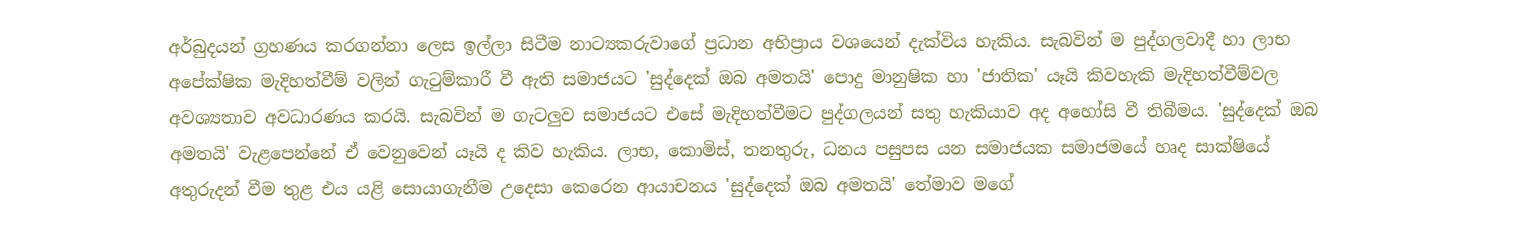අර්බුදයන් ග්‍රහණය කරගන්නා ලෙස ඉල්ලා සිටීම නාට්‍යකරුවාගේ ප්‍රධාන අභිප්‍රාය වශයෙන් දැක්‌විය හැකිය. සැබවින් ම පුද්ගලවාදී හා ලාභ අපේක්‌ෂික මැදිහත්වීම් වලින් ගැටුම්කාරී වී ඇති සමාජයට 'සුද්දෙක්‌ ඔබ අමතයි' පොදු මානුෂික හා 'ජාතික' යෑයි කිවහැකි මැදිහත්වීම්වල අවශ්‍යතාව අවධාරණය කරයි. සැබවින් ම ගැටලුව සමාජයට එසේ මැදිහත්වීමට පුද්ගලයන් සතු හැකියාව අද අහෝසි වී තිබීමය. 'සුද්දෙක්‌ ඔබ අමතයි' වැළපෙන්නේ ඒ වෙනුවෙන් යෑයි ද කිව හැකිය. ලාභ, කොමිස්‌, තනතුරු, ධනය පසුපස යන සමාජයක සමාජමයේ හෘද සාක්‌ෂියේ අතුරුදන් වීම තුළ එය යළි සොයාගැනීම උදෙසා කෙරෙන ආයාචනය 'සුද්දෙක්‌ ඔබ අමතයි' තේමාව මගේ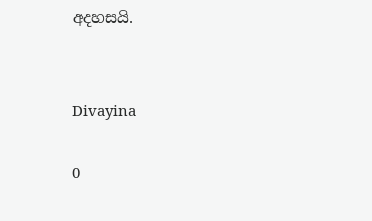අදහසයි.


Divayina

0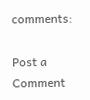comments:

Post a Comment